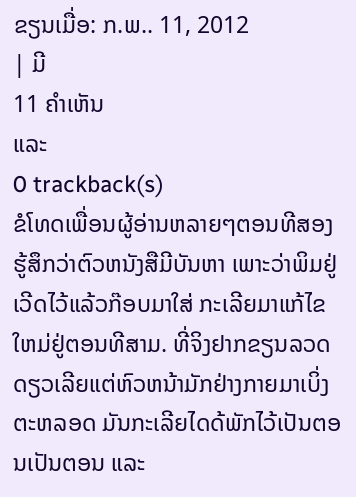ຂຽນເມື່ອ: ກ.ພ.. 11, 2012
| ມີ
11 ຄຳເຫັນ
ແລະ
0 trackback(s)
ຂໍໂທດເພື່ອນຜູ້ອ່ານຫລາຍໆຕອນທີສອງ ຮູ້ສຶກວ່າຕົວຫນັງສືມີບັນຫາ ເພາະວ່າພິມຢູ່ເວີດໄວ້ແລ້ວກ໊ອບມາໃສ່ ກະເລີຍມາແກ້ໄຂໃຫມ່ຢູ່ຕອນທີສາມ. ທີ່ຈິງຢາກຂຽນລວດດຽວເລີຍແຕ່ຫົວຫນ້າມັກຢ່າງກາຍມາເບິ່ງຕະຫລອດ ມັນກະເລີຍໄດດ້ພັກໄວ້ເປັນຕອນເປັນຕອນ ແລະ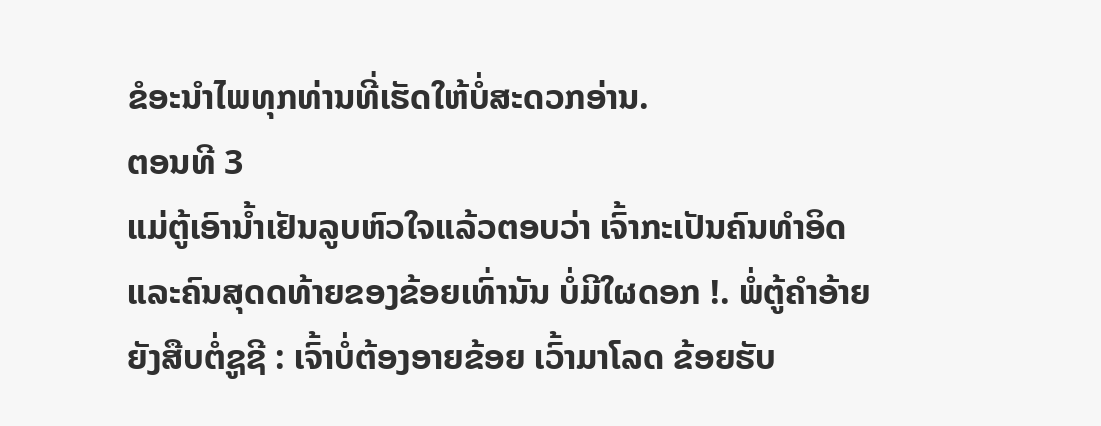ຂໍອະນຳໄພທຸກທ່ານທີ່ເຮັດໃຫ້ບໍ່ສະດວກອ່ານ.
ຕອນທີ 3
ແມ່ຕູ້ເອົານ້ຳເຢັນລູບຫົວໃຈແລ້ວຕອບວ່າ ເຈົ້າກະເປັນຄົນທຳອິດ ແລະຄົນສຸດດທ້າຍຂອງຂ້ອຍເທົ່ານັນ ບໍ່ມີໃຜດອກ !. ພໍ່ຕູ້ຄຳອ້າຍຍັງສືບຕໍ່ຊູຊີ : ເຈົ້າບໍ່ຕ້ອງອາຍຂ້ອຍ ເວົ້າມາໂລດ ຂ້ອຍຮັບ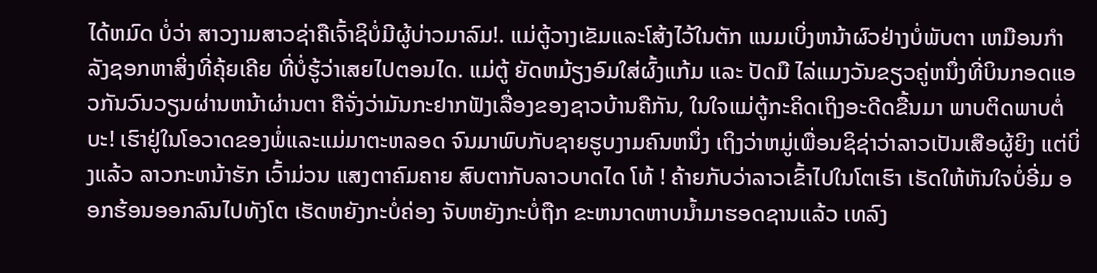ໄດ້ຫມົດ ບໍ່ວ່າ ສາວງາມສາວຊ່າຄືເຈົ້າຊິບໍ່ມີຜູ້ບ່າວມາລົມ!. ແມ່ຕູ້ວາງເຂັມແລະໂສ້ງໄວ້ໃນຕັກ ແນມເບິ່ງຫນ້າຜົວຢ່າງບໍ່ພັບຕາ ເຫມືອນກຳລັງຊອກຫາສິ່ງທີ່ຄຸ້ຍເຄີຍ ທີ່ບໍ່ຮູ້ວ່າເສຍໄປຕອນໄດ. ແມ່ຕູ້ ຍັດຫມ້ຽງອົມໃສ່ຜົ້ງແກ້ມ ແລະ ປັດມື ໄລ່ແມງວັນຂຽວຄູ່ຫນຶ່ງທີ່ບິນກອດແອວກັນວົນວຽນຜ່ານຫນ້າຜ່ານຕາ ຄືຈັ່ງວ່າມັນກະຢາກຟັງເລື່ອງຂອງຊາວບ້ານຄືກັນ, ໃນໃຈແມ່ຕູ້ກະຄິດເຖິງອະດີດຂື້ນມາ ພາບຕິດພາບຕໍ່ ບະ! ເຮົາຢູ່ໃນໂອວາດຂອງພໍ່ແລະແມ່ມາຕະຫລອດ ຈົນມາພົບກັບຊາຍຮູບງາມຄົນຫນຶ່ງ ເຖິງວ່າຫມູ່ເພື່ອນຊິຊ່າວ່າລາວເປັນເສືອຜູ້ຍິງ ແຕ່ບິ່ງແລ້ວ ລາວກະຫນ້າຮັກ ເວົ້າມ່ວນ ແສງຕາຄົມຄາຍ ສົບຕາກັບລາວບາດໄດ ໂທ້ ! ຄ້າຍກັບວ່າລາວເຂົ້າໄປໃນໂຕເຮົາ ເຮັດໃຫ້ຫັນໃຈບໍ່ອີ່ມ ອອກຮ້ອນອອກລົນໄປທັງໂຕ ເຮັດຫຍັງກະບໍ່ຄ່ອງ ຈັບຫຍັງກະບໍ່ຖືກ ຂະຫນາດຫາບນ້ຳມາຮອດຊານແລ້ວ ເທລົງ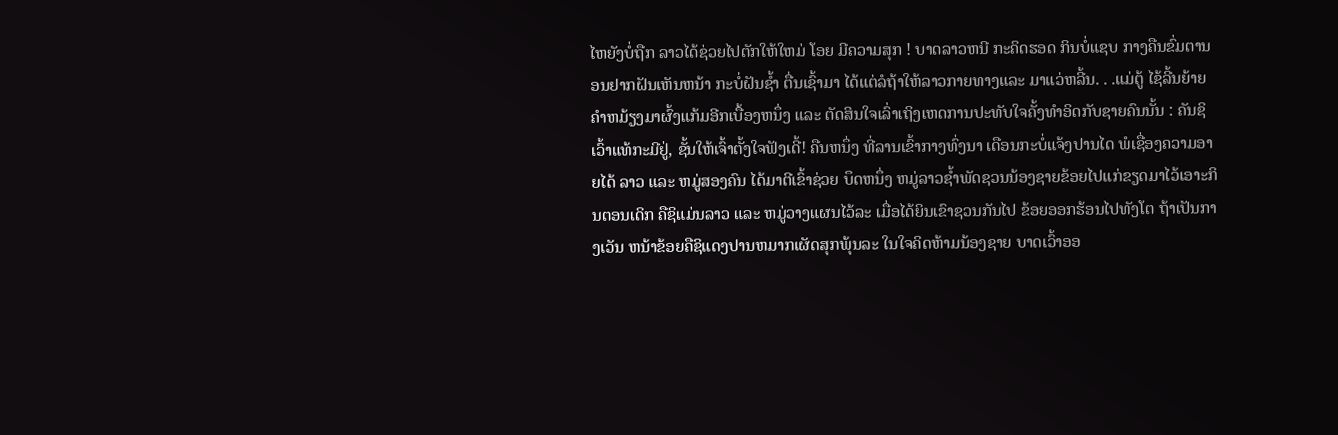ໄຫຍັງບໍ່ຖືກ ລາວໄດ້ຊ່ວຍໄປຕັກໃຫ້ໃຫມ່ ໂອຍ ມີຄວາມສຸກ ! ບາດລາວຫນີ ກະຄິດຮອດ ກິນບໍ່ແຊບ ກາງຄືນຂົ່ມຕານອນຢາກຝັນເຫັນຫນ້າ ກະບໍ່ຝັນຊ້ຳ ຕື່ນເຊົ້າມາ ໄດ້ແຕ່ລໍຖ້າໃຫ້ລາວກາຍທາງແລະ ມາແວ່ຫລີ້ນ. . .ແມ່ຕູ້ ໄຊ້ລີ້ນຍ້າຍຄຳຫມ້ຽງມາຜົ້ງແກ້ມອີກເບື້ອງຫນຶ່ງ ແລະ ຕັດສິນໃຈເລົ່າເຖິງເຫດການປະທັບໃຈຄັ້ງທຳອິດກັບຊາຍຄົນນັ້ນ : ຄັນຊິເວົ້າແທ້ກະມີຢູ່, ຊັ້ນໃຫ້ເຈົ້າຕັ້ງໃຈຟັງເດີ້! ຄືນຫນຶ່ງ ທີ່ລານເຂົ້າກາງທົ່ງນາ ເດືອນກະບໍ່ແຈ້ງປານໄດ ພໍເຊື່ອງຄວາມອາຍໄດ້ ລາວ ແລະ ຫມູ່ສອງຄົນ ໄດ້ມາຕີເຂົ້າຊ່ວຍ ບຶດຫນຶ່ງ ຫມູ່ລາວຊ້ຳພັດຊວນນ້ອງຊາຍຂ້ອຍໄປແກ່ຂຽດມາໄວ້ເອາະກິນຕອນເດິກ ຄືຊິແມ່ນລາວ ແລະ ຫມູ່ວາງແຜນໄວ້ລະ ເມື່ອໄດ້ຍິນເຂົາຊວນກັນໄປ ຂ້ອຍອອກຮ້ອນໄປທັງໂຕ ຖ້າເປັນກາງເວັນ ຫນ້າຂ້ອຍຄືຊິແດງປານຫມາກເຜັດສຸກພຸ້ນລະ ໃນໃຈຄິດຫ້າມນ້ອງຊາຍ ບາດເວົ້າອອ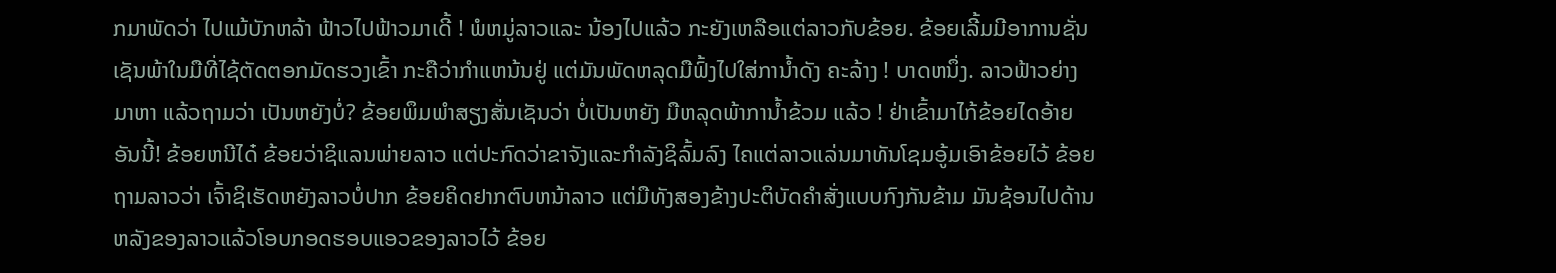ກມາພັດວ່າ ໄປແມ້ບັກຫລ້າ ຟ້າວໄປຟ້າວມາເດີ້ ! ພໍຫມູ່ລາວແລະ ນ້ອງໄປແລ້ວ ກະຍັງເຫລືອແຕ່ລາວກັບຂ້ອຍ. ຂ້ອຍເລີ້ມມີອາການຊັ່ນເຊັນພ້າໃນມືທີ່ໄຊ້ຕັດຕອກມັດຮວງເຂົ້າ ກະຄືວ່າກຳແຫນ້ນຢູ່ ແຕ່ມັນພັດຫລຸດມືຟົ້ງໄປໃສ່ການ້ຳດັງ ຄະລ້າງ ! ບາດຫນຶ່ງ. ລາວຟ້າວຍ່າງມາຫາ ແລ້ວຖາມວ່າ ເປັນຫຍັງບໍ່? ຂ້ອຍພຶມພຳສຽງສັ່ນເຊັນວ່າ ບໍ່ເປັນຫຍັງ ມືຫລຸດພ້າການ້ຳຂ້ວມ ແລ້ວ ! ຢ່າເຂົ້າມາໄກ້ຂ້ອຍໄດອ້າຍອັນນີ້! ຂ້ອຍຫນີໄດ໋ ຂ້ອຍວ່າຊິແລນພ່າຍລາວ ແຕ່ປະກົດວ່າຂາຈັງແລະກຳລັງຊິລົ້ມລົງ ໄຄແຕ່ລາວແລ່ນມາທັນໂຊມອູ້ມເອົາຂ້ອຍໄວ້ ຂ້ອຍຖາມລາວວ່າ ເຈົ້າຊິເຮັດຫຍັງລາວບໍ່ປາກ ຂ້ອຍຄິດຢາກຕົບຫນ້າລາວ ແຕ່ມືທັງສອງຂ້າງປະຕິບັດຄຳສັ່ງແບບກົງກັນຂ້າມ ມັນຊ້ອນໄປດ້ານຫລັງຂອງລາວແລ້ວໂອບກອດຮອບແອວຂອງລາວໄວ້ ຂ້ອຍ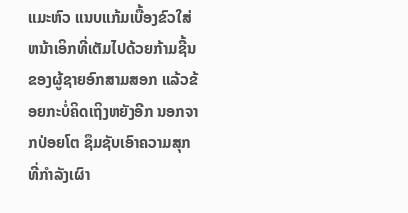ແມະຫົວ ແນບແກ້ມເບື້ອງຂົວໃສ່ຫນ້າເອິກທີ່ເຕັມໄປດ້ວຍກ້າມຊີ້ນ ຂອງຜູ້ຊາຍອົກສາມສອກ ແລ້ວຂ້ອຍກະບໍ່ຄິດເຖິງຫຍັງອີກ ນອກຈາກປ່ອຍໂຕ ຊຶມຊັບເອົາຄວາມສຸກ ທີ່ກຳລັງເຜົາ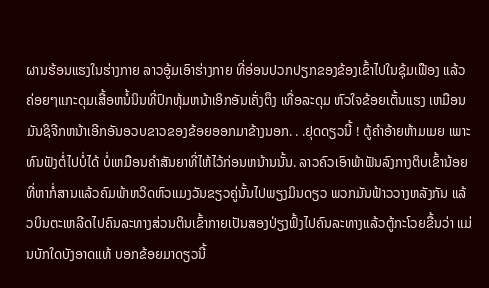ຜານຮ້ອນແຮງໃນຮ່າງກາຍ ລາວອູ້ມເອົາຮ່າງກາຍ ທີ່ອ່ອນປວກປຽກຂອງຂ້ອງເຂົ້າໄປໃນຊຸ້ມເຟືອງ ແລ້ວຄ່ອຍໆແກະດຸມເສື້ອຫນໍ້ນິນທີ່ປົກຫຸ້ມຫນ້າເອິກອັນເຄັ່ງຕຶງ ເທື່ອລະດຸມ ຫົວໃຈຂ້ອຍເຕັ້ນແຮງ ເຫມືອນມັນຊິຈີກຫນ້າເອີກອັນອວບຂາວຂອງຂ້ອຍອອກມາຂ້າງນອກ. . .ຢຸດດຽວນີ້ ! ຕູ້ຄຳອ້າຍຫ້າມເມຍ ເພາະທົນຟັງຕໍ່ໄປບໍ່ໄດ້ ບໍ່ເຫມືອນຄຳສັນຍາທີ່ໄຫ້ໄວ້ກ່ອນຫນ້ານນັ້ນ. ລາວຄົວເອົາພ້າຟັນລົງກາງຕິບເຂົ້ານ້ອຍທີ່ຫາກໍ່ສານແລ້ວຄົມພ້າຫວິດຫົວແມງວັນຂຽວຄູ່ນັ້ນໄປພຽງມິນດຽວ ພວກມັນຟ້າວວາງຫລັງກັນ ແລ້ວບິນຕະເຫລີດໄປຄົນລະທາງສ່ວນຕິນເຂົ້າກາຍເປັນສອງປ່ຽງຟົ້ງໄປຄົນລະທາງແລ້ວຕູ້ກະໂວຍຂື້ນວ່າ ແມ່ນບັກໃດບັງອາດແທ້ ບອກຂ້ອຍມາດຽວນີ້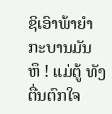ຊິເອົາພ້າຍຳກະບານມັນ ຫຶ ! ແມ່ຕູ້ ທັງຕື່ນຕົກໃຈ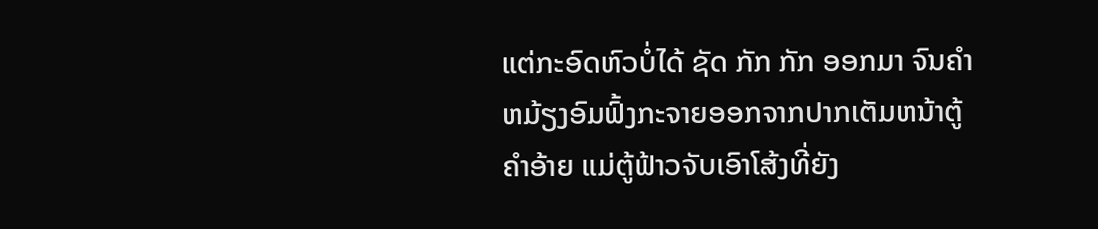ແຕ່ກະອົດຫົວບໍ່ໄດ້ ຊັດ ກັກ ກັກ ອອກມາ ຈົນຄຳຫມ້ຽງອົມຟົ້ງກະຈາຍອອກຈາກປາກເຕັມຫນ້າຕູ້ຄຳອ້າຍ ແມ່ຕູ້ຟ້າວຈັບເອົາໂສ້ງທີ່ຍັງ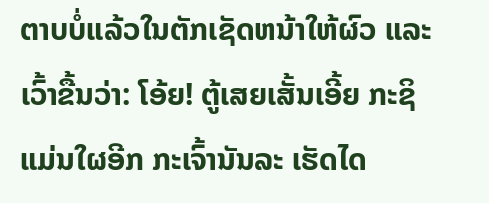ຕາບບໍ່ແລ້ວໃນຕັກເຊັດຫນ້າໃຫ້ຜົວ ແລະເວົ້າຂື້ນວ່າ: ໂອ້ຍ! ຕູ້ເສຍເສັ້ນເອີ້ຍ ກະຊິແມ່ນໃຜອີກ ກະເຈົ້ານັນລະ ເຮັດໄດ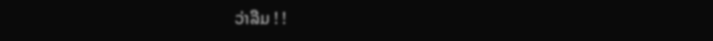ວ່າລືມ ! !